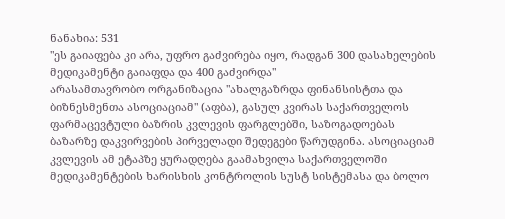ნანახია: 531
"ეს გაიაფება კი არა, უფრო გაძვირება იყო, რადგან 300 დასახელების მედიკამენტი გაიაფდა და 400 გაძვირდა"
არასამთავრობო ორგანიზაცია "ახალგაზრდა ფინანსისტთა და ბიზნესმენთა ასოციაციამ" (აფბა), გასულ კვირას საქართველოს ფარმაცევტული ბაზრის კვლევის ფარგლებში, საზოგადოებას ბაზარზე დაკვირვების პირველადი შედეგები წარუდგინა. ასოციაციამ კვლევის ამ ეტაპზე ყურადღება გაამახვილა საქართველოში მედიკამენტების ხარისხის კონტროლის სუსტ სისტემასა და ბოლო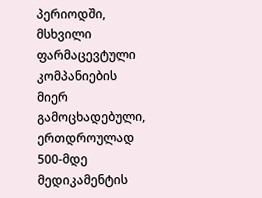პერიოდში, მსხვილი ფარმაცევტული კომპანიების მიერ გამოცხადებული, ერთდროულად 500-მდე მედიკამენტის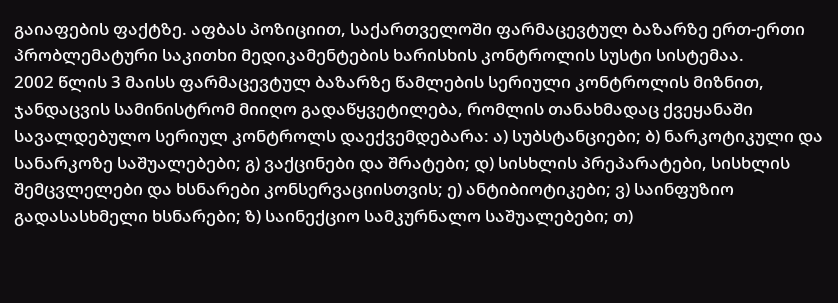გაიაფების ფაქტზე. აფბას პოზიციით, საქართველოში ფარმაცევტულ ბაზარზე ერთ-ერთი პრობლემატური საკითხი მედიკამენტების ხარისხის კონტროლის სუსტი სისტემაა.
2002 წლის 3 მაისს ფარმაცევტულ ბაზარზე წამლების სერიული კონტროლის მიზნით, ჯანდაცვის სამინისტრომ მიიღო გადაწყვეტილება, რომლის თანახმადაც ქვეყანაში სავალდებულო სერიულ კონტროლს დაექვემდებარა: ა) სუბსტანციები; ბ) ნარკოტიკული და სანარკოზე საშუალებები; გ) ვაქცინები და შრატები; დ) სისხლის პრეპარატები, სისხლის შემცვლელები და ხსნარები კონსერვაციისთვის; ე) ანტიბიოტიკები; ვ) საინფუზიო გადასასხმელი ხსნარები; ზ) საინექციო სამკურნალო საშუალებები; თ)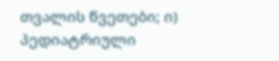თვალის წვეთები; ი) პედიატრიული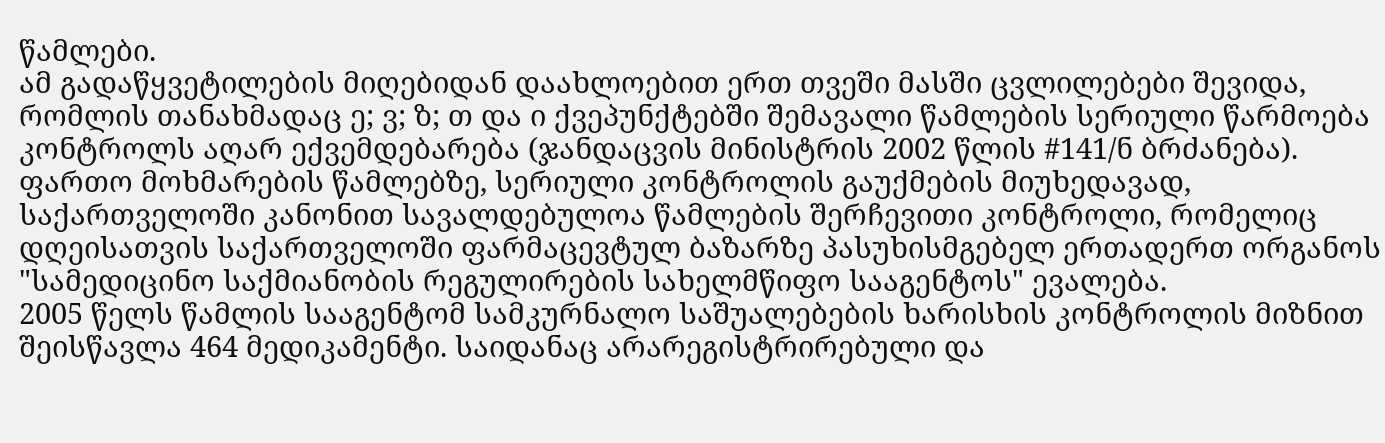წამლები.
ამ გადაწყვეტილების მიღებიდან დაახლოებით ერთ თვეში მასში ცვლილებები შევიდა, რომლის თანახმადაც ე; ვ; ზ; თ და ი ქვეპუნქტებში შემავალი წამლების სერიული წარმოება კონტროლს აღარ ექვემდებარება (ჯანდაცვის მინისტრის 2002 წლის #141/ნ ბრძანება). ფართო მოხმარების წამლებზე, სერიული კონტროლის გაუქმების მიუხედავად, საქართველოში კანონით სავალდებულოა წამლების შერჩევითი კონტროლი, რომელიც დღეისათვის საქართველოში ფარმაცევტულ ბაზარზე პასუხისმგებელ ერთადერთ ორგანოს "სამედიცინო საქმიანობის რეგულირების სახელმწიფო სააგენტოს" ევალება.
2005 წელს წამლის სააგენტომ სამკურნალო საშუალებების ხარისხის კონტროლის მიზნით შეისწავლა 464 მედიკამენტი. საიდანაც არარეგისტრირებული და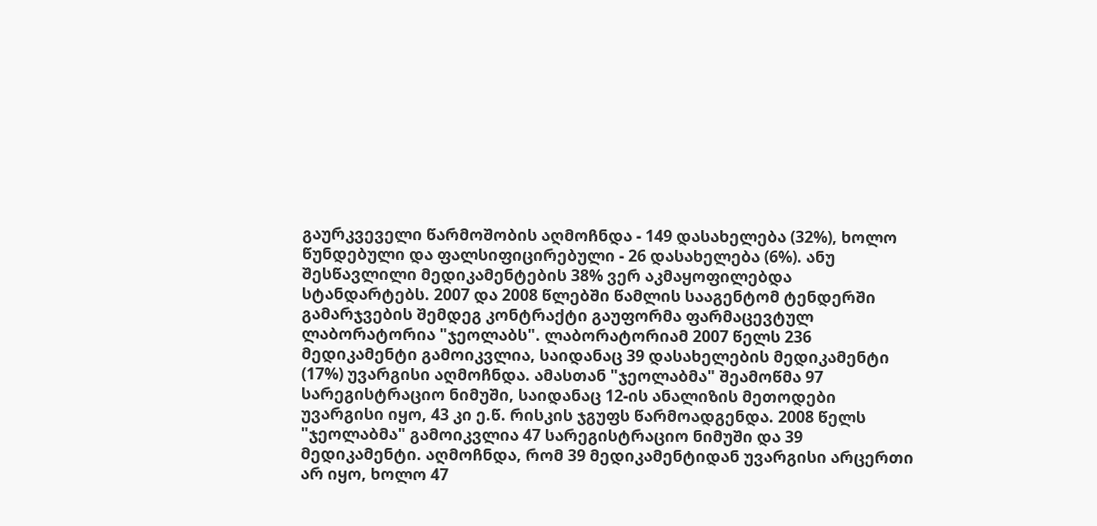გაურკვეველი წარმოშობის აღმოჩნდა - 149 დასახელება (32%), ხოლო წუნდებული და ფალსიფიცირებული - 26 დასახელება (6%). ანუ შესწავლილი მედიკამენტების 38% ვერ აკმაყოფილებდა სტანდარტებს. 2007 და 2008 წლებში წამლის სააგენტომ ტენდერში გამარჯვების შემდეგ კონტრაქტი გაუფორმა ფარმაცევტულ ლაბორატორია "ჯეოლაბს". ლაბორატორიამ 2007 წელს 236 მედიკამენტი გამოიკვლია, საიდანაც 39 დასახელების მედიკამენტი (17%) უვარგისი აღმოჩნდა. ამასთან "ჯეოლაბმა" შეამოწმა 97 სარეგისტრაციო ნიმუში, საიდანაც 12-ის ანალიზის მეთოდები უვარგისი იყო, 43 კი ე.წ. რისკის ჯგუფს წარმოადგენდა. 2008 წელს "ჯეოლაბმა" გამოიკვლია 47 სარეგისტრაციო ნიმუში და 39 მედიკამენტი. აღმოჩნდა, რომ 39 მედიკამენტიდან უვარგისი არცერთი არ იყო, ხოლო 47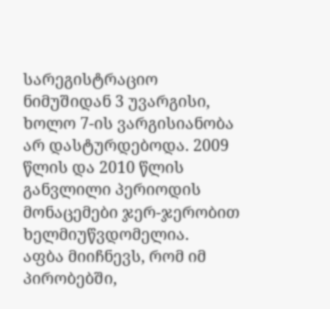სარეგისტრაციო ნიმუშიდან 3 უვარგისი, ხოლო 7-ის ვარგისიანობა არ დასტურდებოდა. 2009 წლის და 2010 წლის განვლილი პერიოდის მონაცემები ჯერ-ჯერობით ხელმიუწვდომელია.
აფბა მიიჩნევს, რომ იმ პირობებში,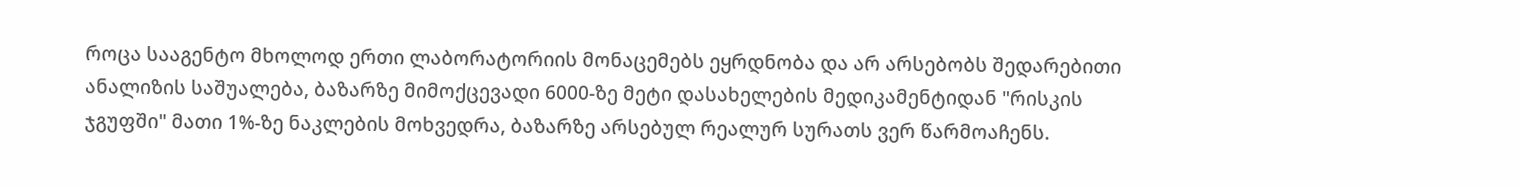როცა სააგენტო მხოლოდ ერთი ლაბორატორიის მონაცემებს ეყრდნობა და არ არსებობს შედარებითი ანალიზის საშუალება, ბაზარზე მიმოქცევადი 6000-ზე მეტი დასახელების მედიკამენტიდან "რისკის ჯგუფში" მათი 1%-ზე ნაკლების მოხვედრა, ბაზარზე არსებულ რეალურ სურათს ვერ წარმოაჩენს.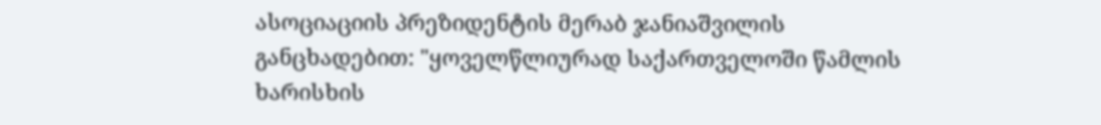ასოციაციის პრეზიდენტის მერაბ ჯანიაშვილის განცხადებით: "ყოველწლიურად საქართველოში წამლის ხარისხის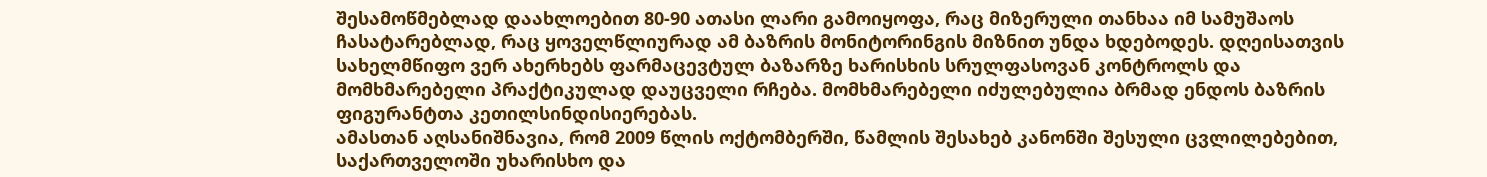შესამოწმებლად დაახლოებით 80-90 ათასი ლარი გამოიყოფა, რაც მიზერული თანხაა იმ სამუშაოს ჩასატარებლად, რაც ყოველწლიურად ამ ბაზრის მონიტორინგის მიზნით უნდა ხდებოდეს. დღეისათვის სახელმწიფო ვერ ახერხებს ფარმაცევტულ ბაზარზე ხარისხის სრულფასოვან კონტროლს და მომხმარებელი პრაქტიკულად დაუცველი რჩება. მომხმარებელი იძულებულია ბრმად ენდოს ბაზრის ფიგურანტთა კეთილსინდისიერებას.
ამასთან აღსანიშნავია, რომ 2009 წლის ოქტომბერში, წამლის შესახებ კანონში შესული ცვლილებებით, საქართველოში უხარისხო და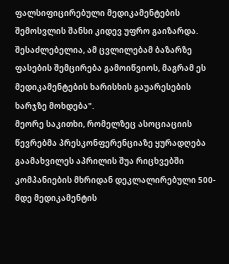ფალსიფიცირებული მედიკამენტების შემოსვლის შანსი კიდევ უფრო გაიზარდა. შესაძლებელია, ამ ცვლილებამ ბაზარზე ფასების შემცირება გამოიწვიოს, მაგრამ ეს მედიკამენტების ხარისხის გაუარესების ხარჯზე მოხდება".
მეორე საკითხი, რომელზეც ასოციაციის წევრებმა პრესკონფერენციაზე ყურადღება გაამახვილეს აპრილის შუა რიცხვებში კომპანიების მხრიდან დეკლალირებული 500-მდე მედიკამენტის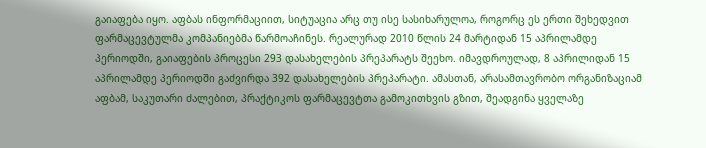გაიაფება იყო. აფბას ინფორმაციით, სიტუაცია არც თუ ისე სასიხარულოა, როგორც ეს ერთი შეხედვით ფარმაცევტულმა კომპანიებმა წარმოაჩინეს. რეალურად 2010 წლის 24 მარტიდან 15 აპრილამდე პერიოდში, გაიაფების პროცესი 293 დასახელების პრეპარატს შეეხო. იმავდროულად, 8 აპრილიდან 15 აპრილამდე პერიოდში გაძვირდა 392 დასახელების პრეპარატი. ამასთან, არასამთავრობო ორგანიზაციამ აფბამ, საკუთარი ძალებით, პრაქტიკოს ფარმაცევტთა გამოკითხვის გზით, შეადგინა ყველაზე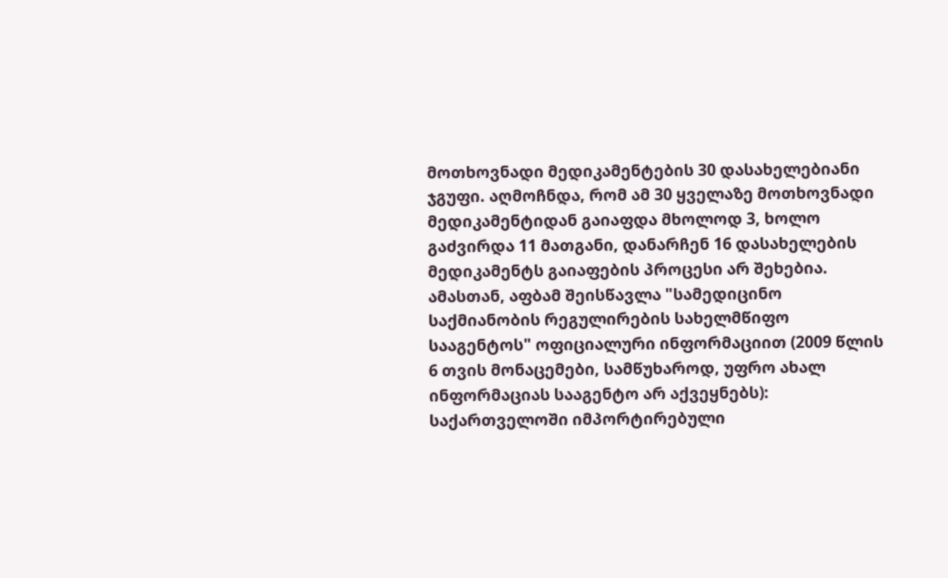მოთხოვნადი მედიკამენტების 30 დასახელებიანი ჯგუფი. აღმოჩნდა, რომ ამ 30 ყველაზე მოთხოვნადი მედიკამენტიდან გაიაფდა მხოლოდ 3, ხოლო გაძვირდა 11 მათგანი, დანარჩენ 16 დასახელების მედიკამენტს გაიაფების პროცესი არ შეხებია.
ამასთან, აფბამ შეისწავლა "სამედიცინო საქმიანობის რეგულირების სახელმწიფო სააგენტოს" ოფიციალური ინფორმაციით (2009 წლის 6 თვის მონაცემები, სამწუხაროდ, უფრო ახალ ინფორმაციას სააგენტო არ აქვეყნებს): საქართველოში იმპორტირებული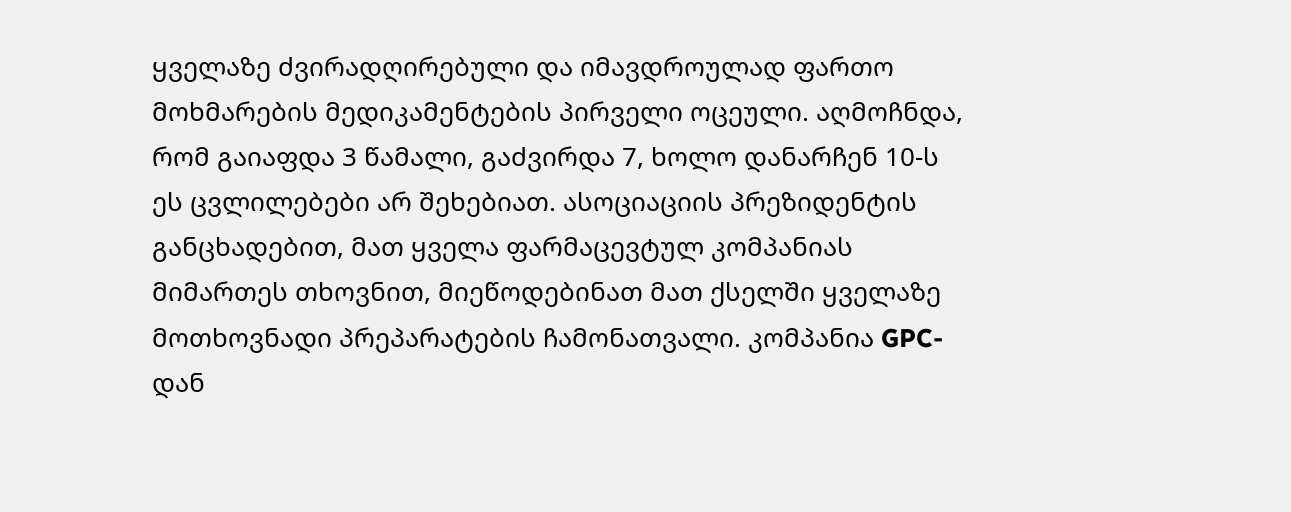ყველაზე ძვირადღირებული და იმავდროულად ფართო მოხმარების მედიკამენტების პირველი ოცეული. აღმოჩნდა, რომ გაიაფდა 3 წამალი, გაძვირდა 7, ხოლო დანარჩენ 10-ს ეს ცვლილებები არ შეხებიათ. ასოციაციის პრეზიდენტის განცხადებით, მათ ყველა ფარმაცევტულ კომპანიას მიმართეს თხოვნით, მიეწოდებინათ მათ ქსელში ყველაზე მოთხოვნადი პრეპარატების ჩამონათვალი. კომპანია GPC-დან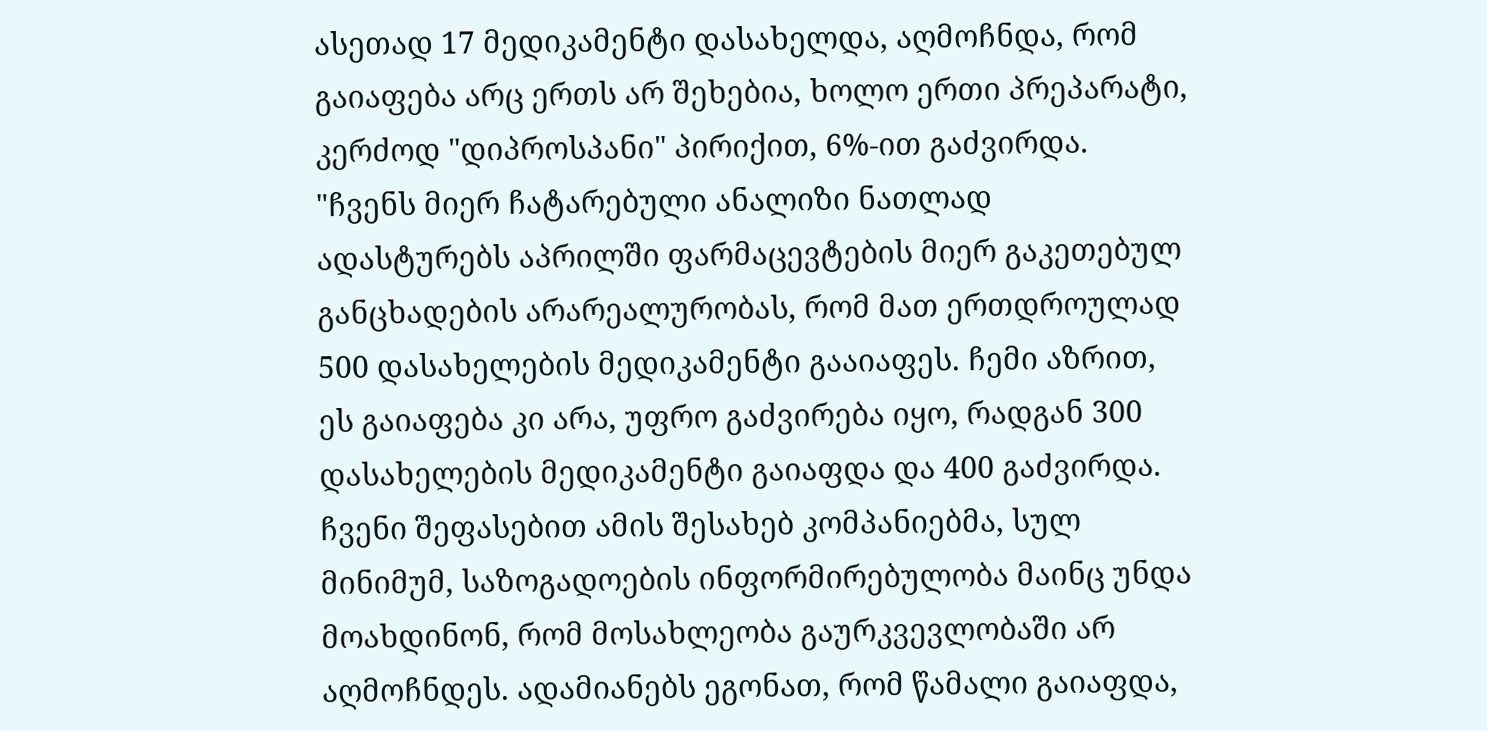ასეთად 17 მედიკამენტი დასახელდა, აღმოჩნდა, რომ გაიაფება არც ერთს არ შეხებია, ხოლო ერთი პრეპარატი, კერძოდ "დიპროსპანი" პირიქით, 6%-ით გაძვირდა.
"ჩვენს მიერ ჩატარებული ანალიზი ნათლად ადასტურებს აპრილში ფარმაცევტების მიერ გაკეთებულ განცხადების არარეალურობას, რომ მათ ერთდროულად 500 დასახელების მედიკამენტი გააიაფეს. ჩემი აზრით, ეს გაიაფება კი არა, უფრო გაძვირება იყო, რადგან 300 დასახელების მედიკამენტი გაიაფდა და 400 გაძვირდა. ჩვენი შეფასებით ამის შესახებ კომპანიებმა, სულ მინიმუმ, საზოგადოების ინფორმირებულობა მაინც უნდა მოახდინონ, რომ მოსახლეობა გაურკვევლობაში არ აღმოჩნდეს. ადამიანებს ეგონათ, რომ წამალი გაიაფდა,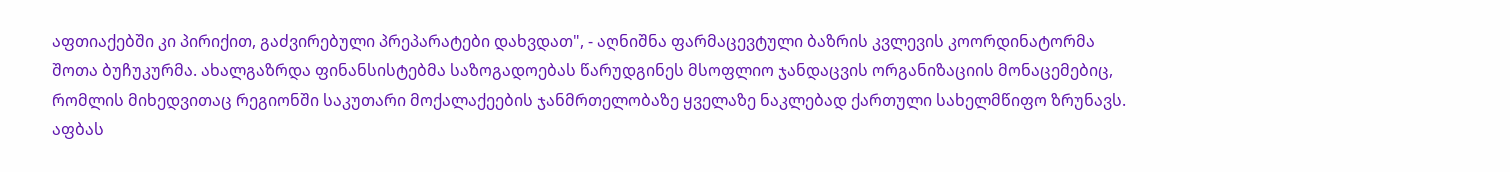აფთიაქებში კი პირიქით, გაძვირებული პრეპარატები დახვდათ", - აღნიშნა ფარმაცევტული ბაზრის კვლევის კოორდინატორმა შოთა ბუჩუკურმა. ახალგაზრდა ფინანსისტებმა საზოგადოებას წარუდგინეს მსოფლიო ჯანდაცვის ორგანიზაციის მონაცემებიც, რომლის მიხედვითაც რეგიონში საკუთარი მოქალაქეების ჯანმრთელობაზე ყველაზე ნაკლებად ქართული სახელმწიფო ზრუნავს.
აფბას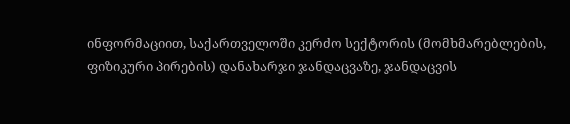ინფორმაციით, საქართველოში კერძო სექტორის (მომხმარებლების, ფიზიკური პირების) დანახარჯი ჯანდაცვაზე, ჯანდაცვის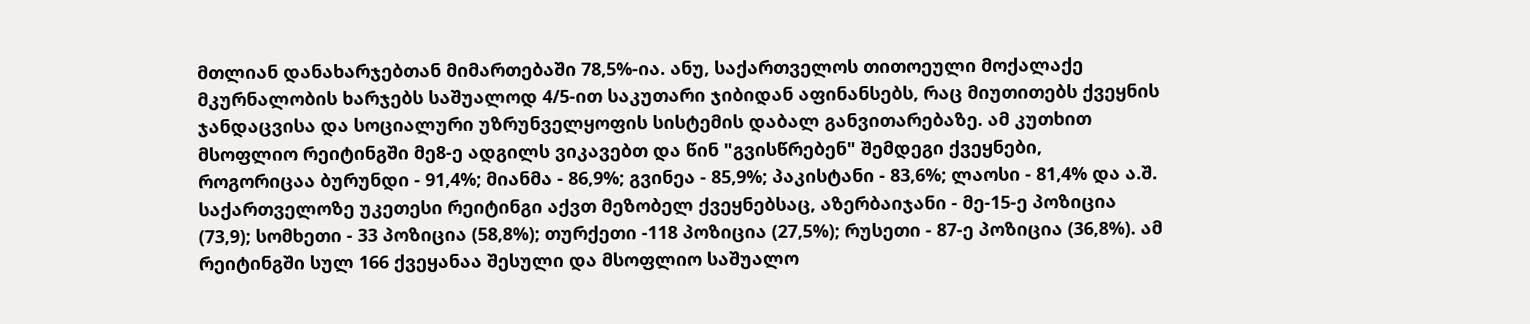მთლიან დანახარჯებთან მიმართებაში 78,5%-ია. ანუ, საქართველოს თითოეული მოქალაქე მკურნალობის ხარჯებს საშუალოდ 4/5-ით საკუთარი ჯიბიდან აფინანსებს, რაც მიუთითებს ქვეყნის ჯანდაცვისა და სოციალური უზრუნველყოფის სისტემის დაბალ განვითარებაზე. ამ კუთხით მსოფლიო რეიტინგში მე8-ე ადგილს ვიკავებთ და წინ "გვისწრებენ" შემდეგი ქვეყნები, როგორიცაა ბურუნდი - 91,4%; მიანმა - 86,9%; გვინეა - 85,9%; პაკისტანი - 83,6%; ლაოსი - 81,4% და ა.შ. საქართველოზე უკეთესი რეიტინგი აქვთ მეზობელ ქვეყნებსაც, აზერბაიჯანი - მე-15-ე პოზიცია (73,9); სომხეთი - 33 პოზიცია (58,8%); თურქეთი -118 პოზიცია (27,5%); რუსეთი - 87-ე პოზიცია (36,8%). ამ რეიტინგში სულ 166 ქვეყანაა შესული და მსოფლიო საშუალო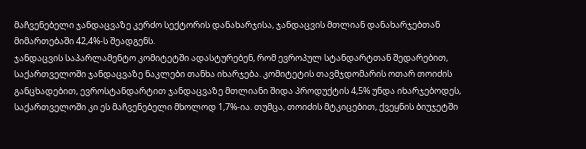მაჩვენებელი ჯანდაცვაზე კერძო სექტორის დანახარჯისა, ჯანდაცვის მთლიან დანახარჯებთან მიმართებაში 42,4%-ს შეადგენს.
ჯანდაცვის საპარლამენტო კომიტეტში ადასტურებენ, რომ ევროპულ სტანდარტთან შედარებით, საქართველოში ჯანდაცვაზე ნაკლები თანხა იხარჯება. კომიტეტის თავმჯდომარის ოთარ თოიძის განცხადებით, ევროსტანდარტით ჯანდაცვაზე მთლიანი შიდა პროდუქტის 4,5% უნდა იხარჯებოდეს, საქართველოში კი ეს მაჩვენებელი მხოლოდ 1,7%-ია. თუმცა, თოიძის მტკიცებით, ქვეყნის ბიუჯეტში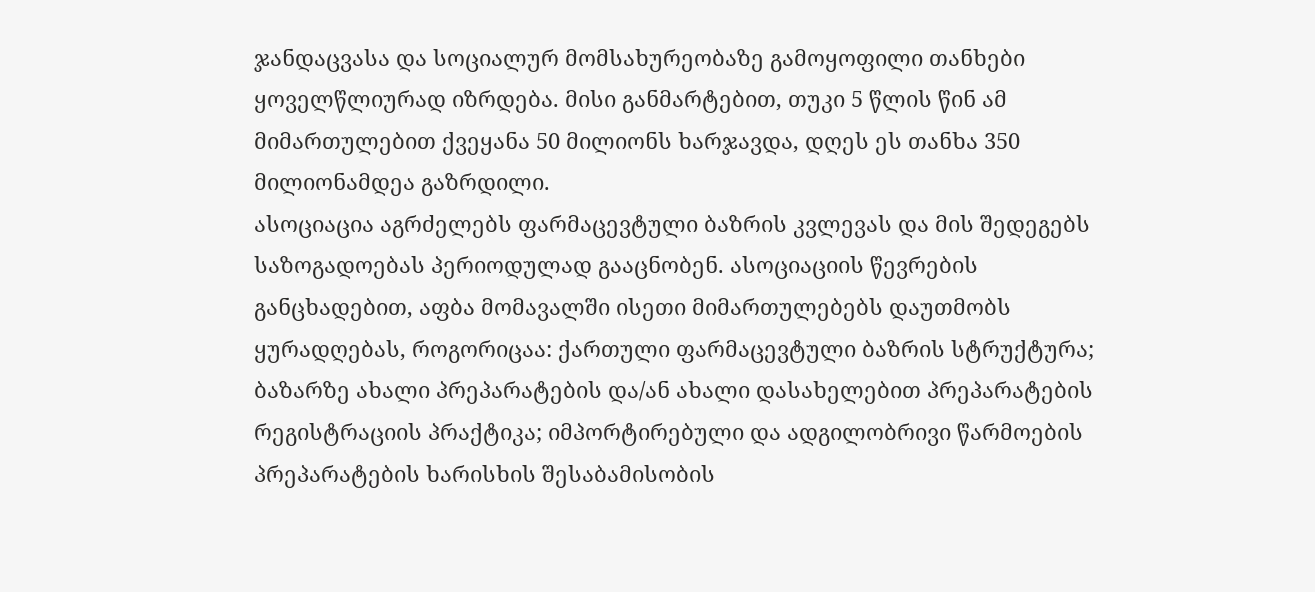ჯანდაცვასა და სოციალურ მომსახურეობაზე გამოყოფილი თანხები ყოველწლიურად იზრდება. მისი განმარტებით, თუკი 5 წლის წინ ამ მიმართულებით ქვეყანა 50 მილიონს ხარჯავდა, დღეს ეს თანხა 350 მილიონამდეა გაზრდილი.
ასოციაცია აგრძელებს ფარმაცევტული ბაზრის კვლევას და მის შედეგებს საზოგადოებას პერიოდულად გააცნობენ. ასოციაციის წევრების განცხადებით, აფბა მომავალში ისეთი მიმართულებებს დაუთმობს ყურადღებას, როგორიცაა: ქართული ფარმაცევტული ბაზრის სტრუქტურა; ბაზარზე ახალი პრეპარატების და/ან ახალი დასახელებით პრეპარატების რეგისტრაციის პრაქტიკა; იმპორტირებული და ადგილობრივი წარმოების პრეპარატების ხარისხის შესაბამისობის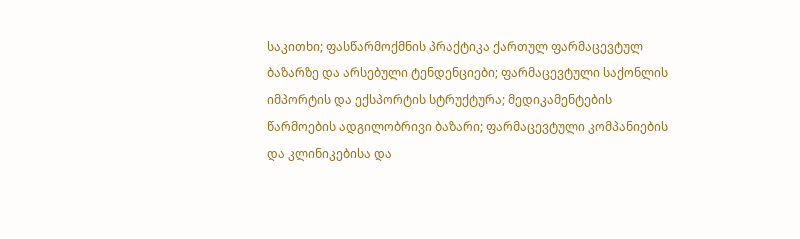საკითხი; ფასწარმოქმნის პრაქტიკა ქართულ ფარმაცევტულ ბაზარზე და არსებული ტენდენციები; ფარმაცევტული საქონლის იმპორტის და ექსპორტის სტრუქტურა; მედიკამენტების წარმოების ადგილობრივი ბაზარი; ფარმაცევტული კომპანიების და კლინიკებისა და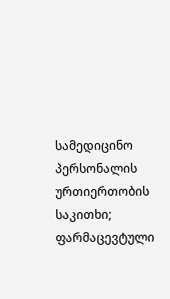სამედიცინო პერსონალის ურთიერთობის საკითხი; ფარმაცევტული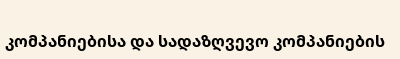კომპანიებისა და სადაზღვევო კომპანიების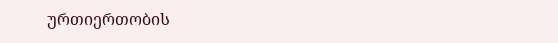ურთიერთობის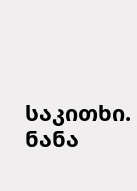საკითხი.
ნანა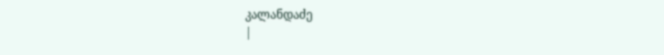კალანდაძე
|